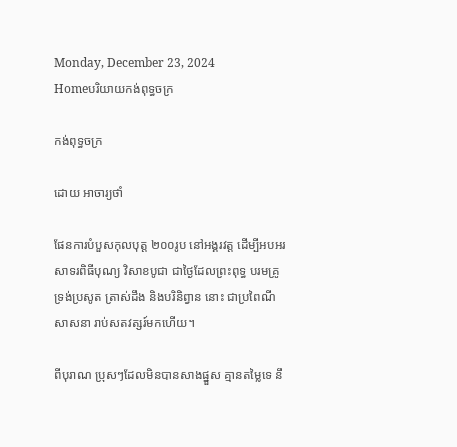Monday, December 23, 2024
Homeបរិយាយកង់ពុទ្ធចក្រ

កង់ពុទ្ធចក្រ

ដោយ អាចារ្យថាំ

ផែនការបំបួសកុលបុត្ត ២០០រូប នៅអង្គរវត្ត ដើម្បីអបអរសាទរពិធីបុណ្យ វិសាខបូជា ជាថ្ងៃដែលព្រះពុទ្ធ បរមគ្រូ ទ្រង់ប្រសូត ត្រាស់ដឹង និងបរិនិព្វាន នោះ ជាប្រពៃណីសាសនា រាប់សតវត្សរ៍មកហើយ។

ពីបុរាណ ប្រុសៗដែលមិនបានសាងផ្នួស គ្មានតម្លៃទេ នឹ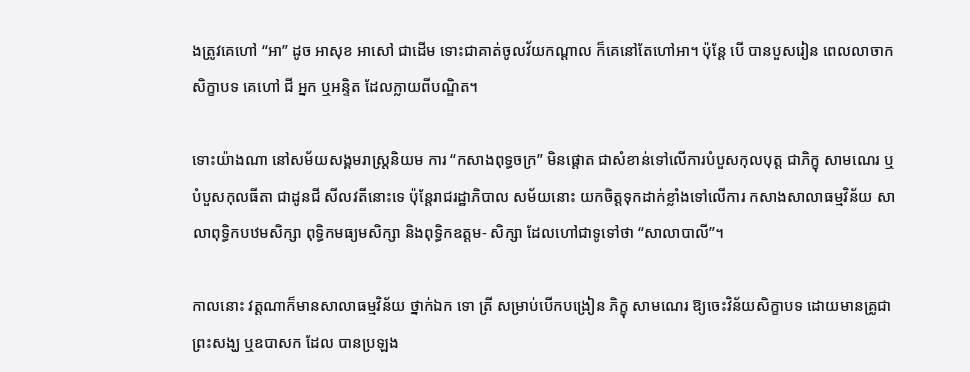ងត្រូវគេហៅ “អា” ដូច អាសុខ អាសៅ ជាដើម ទោះជាគាត់ចូលវ័យកណ្តាល ក៏គេនៅតែហៅអា។ ប៉ុន្តែ បើ បានបួសរៀន ពេលលាចាកសិក្ខាបទ គេហៅ ជី អ្នក ឬអន្ទិត ដែលក្លាយពីបណ្ឌិត។

ទោះយ៉ាងណា នៅសម័យសង្គមរាស្ត្រនិយម ការ “កសាងពុទ្ធចក្រ” មិនផ្តោត ជាសំខាន់ទៅលើការបំបួសកុលបុត្ត ជាភិក្ខុ សាមណេរ ឬបំបួសកុលធីតា ជាដូនជី សីលវតីនោះទេ ប៉ុន្តែរាជរដ្ឋាភិបាល សម័យនោះ យកចិត្តទុកដាក់ខ្លាំងទៅលើការ កសាងសាលាធម្មវិន័យ សាលាពុទ្ធិកបឋមសិក្សា ពុទ្ធិកមធ្យមសិក្សា និងពុទ្ធិកឧត្តម- សិក្សា ដែលហៅជាទូទៅថា “សាលាបាលី”។

កាលនោះ វត្តណាក៏មានសាលាធម្មវិន័យ ថ្នាក់ឯក ទោ ត្រី សម្រាប់បើកបង្រៀន ភិក្ខុ សាមណេរ ឱ្យចេះវិន័យសិក្ខាបទ ដោយមានគ្រូជាព្រះសង្ឃ ឬឧបាសក ដែល បានប្រឡង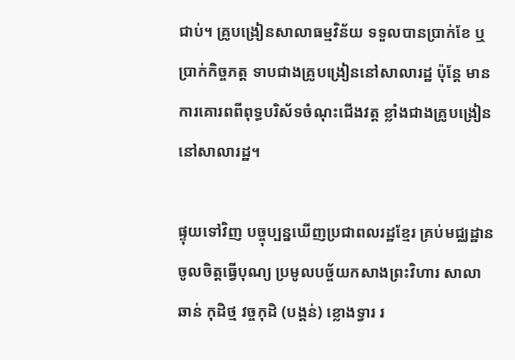ជាប់។ គ្រូបង្រៀនសាលាធម្មវិន័យ ទទួលបានប្រាក់ខែ ឬប្រាក់កិច្ចភត្ត ទាបជាងគ្រូបង្រៀននៅសាលារដ្ឋ ប៉ុន្តែ មានការគោរពពីពុទ្ធបរិស័ទចំណុះជើងវត្ត ខ្លាំងជាងគ្រូបង្រៀននៅសាលារដ្ឋ។

ផ្ទុយទៅវិញ បច្ចុប្បន្នឃើញប្រជាពលរដ្ឋខ្មែរ គ្រប់មជ្ឈដ្ឋាន ចូលចិត្តធ្វើបុណ្យ ប្រមូលបច្ច័យកសាងព្រះវិហារ សាលាឆាន់ កុដិថ្ម វច្ចកុដិ (បង្គន់) ខ្លោងទ្វារ រ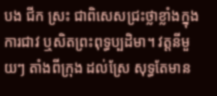បង ជីក ស្រះ ជាពិសេសជ្រះថ្លាខ្លាំងក្នុងការជាវ ឬសិតព្រះពុទ្ធប្បដិមា។ វត្តនីមួយៗ តាំងពីក្រុង ដល់ស្រែ សុទ្ធតែមាន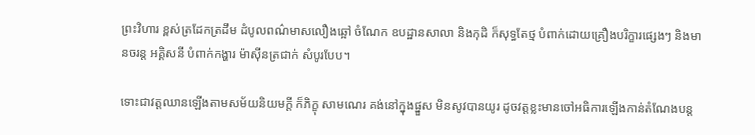ព្រះវិហារ ខ្ពស់ត្រដែកត្រដឹម ដំបូលពណ៌មាសលឿងឆ្អៅ ចំណែក ឧបដ្ឋានសាលា និងកុដិ ក៏សុទ្ធតែថ្ម បំពាក់ដោយគ្រឿងបរិក្ខារផ្សេងៗ និងមានចរន្ត អគ្គិសនី បំពាក់កង្ហារ ម៉ាស៊ីនត្រជាក់ សំបូរបែប។

ទោះជាវត្តឈានឡើងតាមសម័យនិយមក្តី ក៏ភិក្ខុ សាមណេរ គង់នៅក្នុងផ្នួស មិនសូវបានយូរ ដូចវត្តខ្លះមានចៅអធិការឡើងកាន់តំណែងបន្ត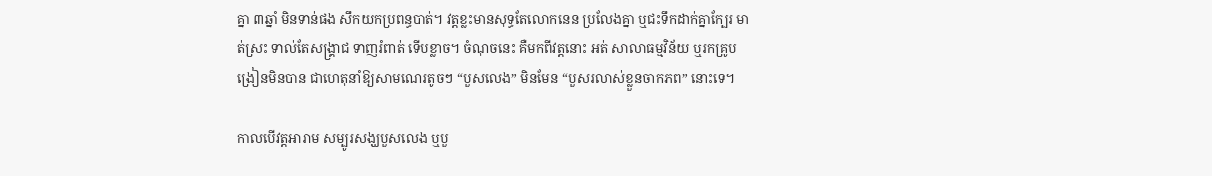គ្នា ៣ឆ្នាំ មិនទាន់ផង សឹកយកប្រពន្ធបាត់។ វត្តខ្លះមានសុទ្ធតែលោកនេន ប្រលែងគ្នា ឬជះទឹកដាក់គ្នាក្បែរ មាត់ស្រះ ទាល់តែសង្គ្រាជ ទាញរំពាត់ ទើបខ្លាច។ ចំណុចនេះ គឺមកពីវត្តនោះ អត់ សាលាធម្មវិន័យ ឬរកគ្រូបង្រៀនមិនបាន ជាហេតុនាំឱ្យសាមណេរតូចៗ “បួសលេង” មិនមែន “បួសរលាស់ខ្លួនចាកភព” នោះទេ។

កាលបើវត្តអារាម សម្បូរសង្ឃបួសលេង ឬបួ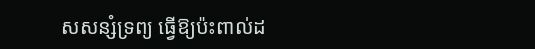សសន្សំទ្រព្យ ធ្វើឱ្យប៉ះពាល់ដ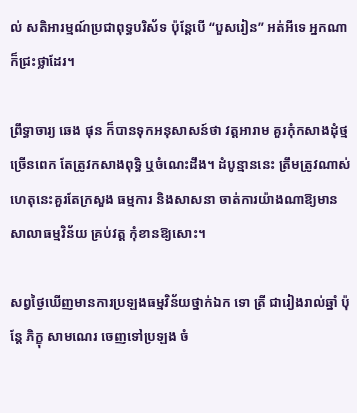ល់ សតិអារម្មណ៍ប្រជាពុទ្ធបរិស័ទ ប៉ុន្តែបើ “បួសរៀន” អត់អីទេ អ្នកណាក៏ជ្រះថ្លាដែរ។

ព្រឹទ្ធាចារ្យ ឆេង ផុន ក៏បានទុកអនុសាសន៍ថា វត្តអារាម គួរកុំកសាងដុំថ្មច្រើនពេក តែត្រូវកសាងពុទ្ធិ ឬចំណេះដឹង។ ដំបូន្មាននេះ ត្រឹមត្រូវណាស់ ហេតុនេះគួរតែក្រសួង ធម្មការ និងសាសនា ចាត់ការយ៉ាងណាឱ្យមានសាលាធម្មវិន័យ គ្រប់វត្ត កុំខានឱ្យសោះ។

សព្វថ្ងៃឃើញមានការប្រឡងធម្មវិន័យថ្នាក់ឯក ទោ ត្រី ជារៀងរាល់ឆ្នាំ ប៉ុន្តែ ភិក្ខុ សាមណេរ ចេញទៅប្រឡង ចំ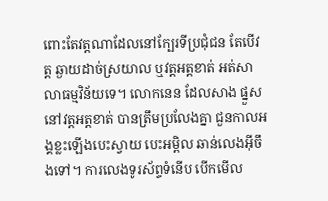ពោះតែវត្តណាដែលនៅក្បែរទីប្រជុំជន តែបើវត្ត ឆ្ងាយដាច់ស្រយាល ឬវត្តអត្តខាត់ អត់សាលាធម្មវិន័យទេ។ លោកនេន ដែលសាង ផ្នួស នៅវត្តអត្តខាត់ បានត្រឹមប្រលែងគ្នា ជួនកាលអង្គខ្លះឡើងបេះស្វាយ បេះអម្ពិល ឆាន់លេងអ៊ីចឹងទៅ។ ការលេងទូរស័ព្ទទំនើប បើកមើល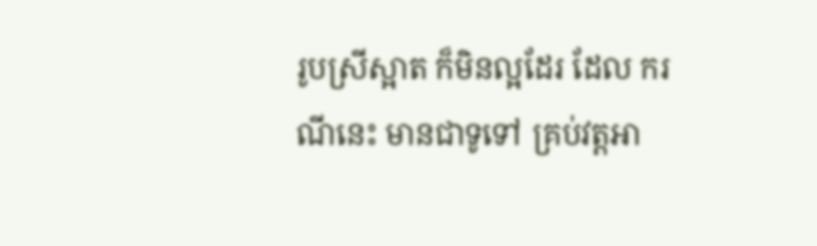រូបស្រីស្អាត ក៏មិនល្អដែរ ដែល ករណីនេះ មានជាទូទៅ គ្រប់វត្តអា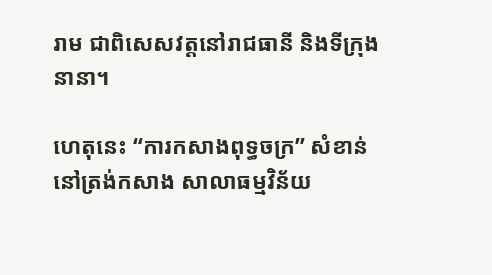រាម ជាពិសេសវត្តនៅរាជធានី និងទីក្រុងនានា។

ហេតុនេះ “ការកសាងពុទ្ធចក្រ” សំខាន់នៅត្រង់កសាង សាលាធម្មវិន័យ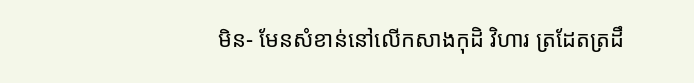មិន- មែនសំខាន់នៅលើកសាងកុដិ វិហារ ត្រដែតត្រដឹ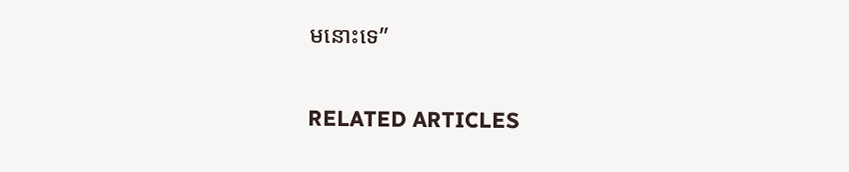មនោះទេ”

RELATED ARTICLES